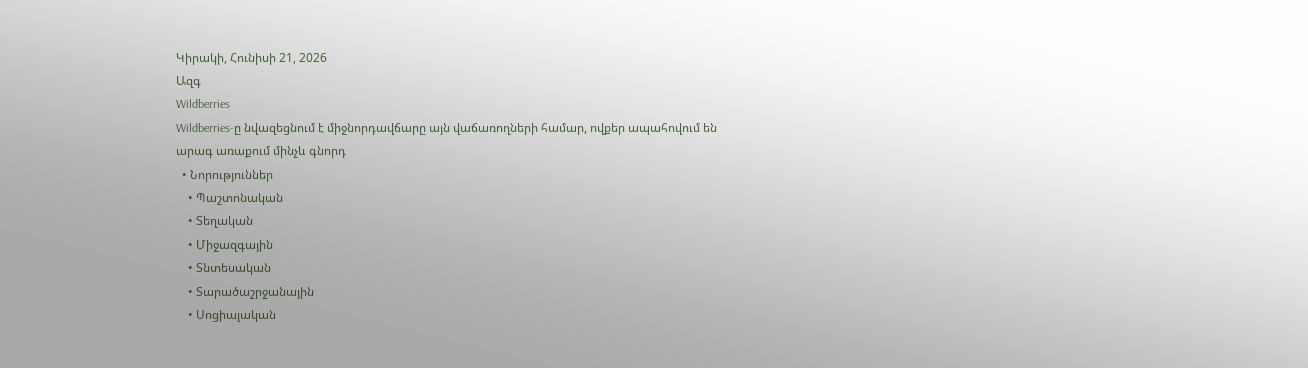Կիրակի, Հունիսի 21, 2026
Ազգ
Wildberries
Wildberries-ը նվազեցնում է միջնորդավճարը այն վաճառողների համար, ովքեր ապահովում են արագ առաքում մինչև գնորդ
  • Նորություններ
    • Պաշտոնական
    • Տեղական
    • Միջազգային
    • Տնտեսական
    • Տարածաշրջանային
    • Սոցիալական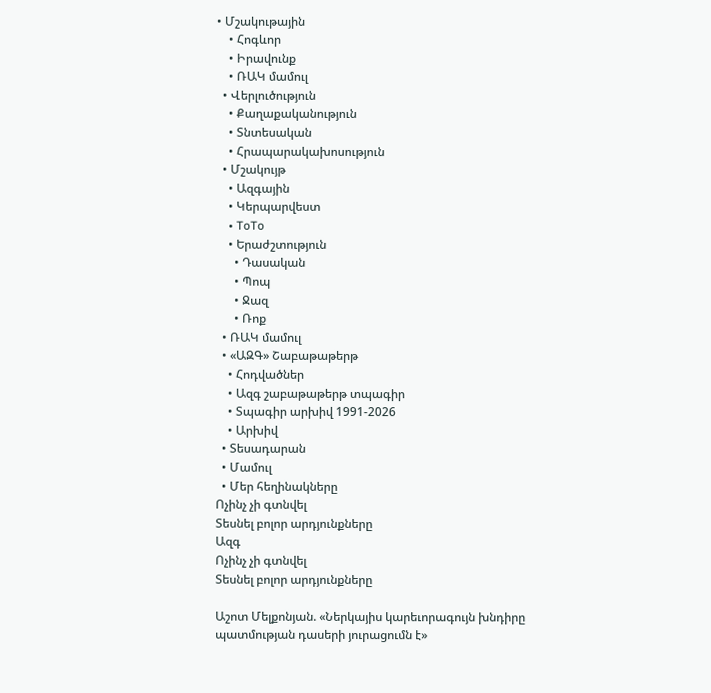• Մշակութային
    • Հոգևոր
    • Իրավունք
    • ՌԱԿ մամուլ
  • Վերլուծություն
    • Քաղաքականություն
    • Տնտեսական
    • Հրապարակախոսություն
  • Մշակույթ
    • Ազգային
    • Կերպարվեստ
    • ToTo
    • Երաժշտություն
      • Դասական
      • Պոպ
      • Ջազ
      • Ռոք
  • ՌԱԿ մամուլ
  • «ԱԶԳ» Շաբաթաթերթ
    • Հոդվածներ
    • Ազգ շաբաթաթերթ տպագիր
    • Տպագիր արխիվ 1991-2026
    • Արխիվ
  • Տեսադարան
  • Մամուլ
  • Մեր հեղինակները
Ոչինչ չի գտնվել
Տեսնել բոլոր արդյունքները
Ազգ
Ոչինչ չի գտնվել
Տեսնել բոլոր արդյունքները

Աշոտ Մելքոնյան. «Ներկայիս կարեւորագույն խնդիրը պատմության դասերի յուրացումն է»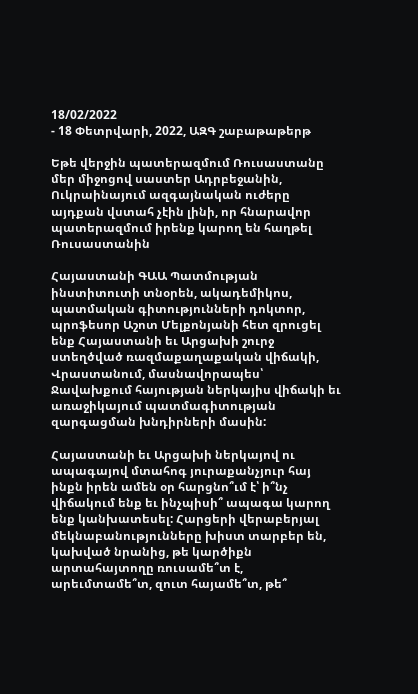18/02/2022
- 18 Փետրվարի, 2022, ԱԶԳ շաբաթաթերթ

Եթե վերջին պատերազմում Ռուսաստանը մեր միջոցով սաստեր Ադրբեջանին, Ուկրաինայում ազգայնական ուժերը  այդքան վստահ չէին լինի, որ հնարավոր պատերազմում իրենք կարող են հաղթել Ռուսաստանին

Հայաստանի ԳԱԱ Պատմության ինստիտուտի տնօրեն, ակադեմիկոս, պատմական գիտությունների դոկտոր, պրոֆեսոր Աշոտ Մելքոնյանի հետ զրուցել ենք Հայաստանի եւ Արցախի շուրջ ստեղծված ռազմաքաղաքական վիճակի, Վրաստանում, մասնավորապես՝ Ջավախքում հայության ներկայիս վիճակի եւ առաջիկայում պատմագիտության զարգացման խնդիրների մասին:

Հայաստանի եւ Արցախի ներկայով ու ապագայով մտահոգ յուրաքանչյուր հայ ինքն իրեն ամեն օր հարցնո՞ւմ է՝ ի՞նչ վիճակում ենք եւ ինչպիսի՞ ապագա կարող ենք կանխատեսել: Հարցերի վերաբերյալ մեկնաբանությունները խիստ տարբեր են, կախված նրանից, թե կարծիքն արտահայտողը ռուսամե՞տ է, արեւմտամե՞տ, զուտ հայամե՞տ, թե՞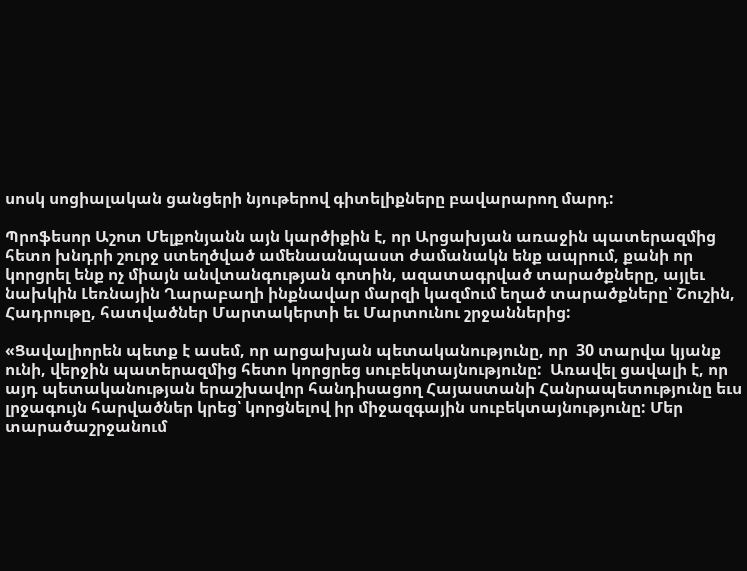սոսկ սոցիալական ցանցերի նյութերով գիտելիքները բավարարող մարդ:

Պրոֆեսոր Աշոտ Մելքոնյանն այն կարծիքին է, որ Արցախյան առաջին պատերազմից հետո խնդրի շուրջ ստեղծված ամենաանպաստ ժամանակն ենք ապրում, քանի որ կորցրել ենք ոչ միայն անվտանգության գոտին, ազատագրված տարածքները, այլեւ նախկին Լեռնային Ղարաբաղի ինքնավար մարզի կազմում եղած տարածքները՝ Շուշին, Հադրութը, հատվածներ Մարտակերտի եւ Մարտունու շրջաններից:

«Ցավալիորեն պետք է ասեմ, որ արցախյան պետականությունը, որ  30 տարվա կյանք ունի, վերջին պատերազմից հետո կորցրեց սուբեկտայնությունը:  Առավել ցավալի է, որ այդ պետականության երաշխավոր հանդիսացող Հայաստանի Հանրապետությունը եւս լրջագույն հարվածներ կրեց՝ կորցնելով իր միջազգային սուբեկտայնությունը: Մեր տարածաշրջանում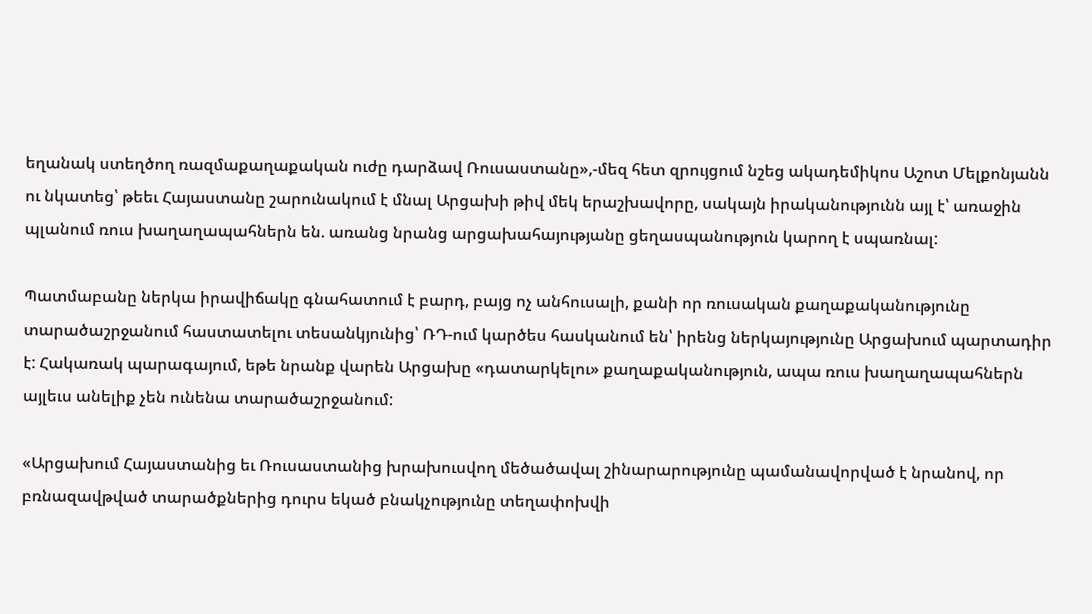եղանակ ստեղծող ռազմաքաղաքական ուժը դարձավ Ռուսաստանը»,-մեզ հետ զրույցում նշեց ակադեմիկոս Աշոտ Մելքոնյանն ու նկատեց՝ թեեւ Հայաստանը շարունակում է մնալ Արցախի թիվ մեկ երաշխավորը, սակայն իրականությունն այլ է՝ առաջին պլանում ռուս խաղաղապահներն են. առանց նրանց արցախահայությանը ցեղասպանություն կարող է սպառնալ:

Պատմաբանը ներկա իրավիճակը գնահատում է բարդ, բայց ոչ անհուսալի, քանի որ ռուսական քաղաքականությունը տարածաշրջանում հաստատելու տեսանկյունից՝ ՌԴ-ում կարծես հասկանում են՝ իրենց ներկայությունը Արցախում պարտադիր է: Հակառակ պարագայում, եթե նրանք վարեն Արցախը «դատարկելու» քաղաքականություն, ապա ռուս խաղաղապահներն այլեւս անելիք չեն ունենա տարածաշրջանում:

«Արցախում Հայաստանից եւ Ռուսաստանից խրախուսվող մեծածավալ շինարարությունը պամանավորված է նրանով, որ բռնազավթված տարածքներից դուրս եկած բնակչությունը տեղափոխվի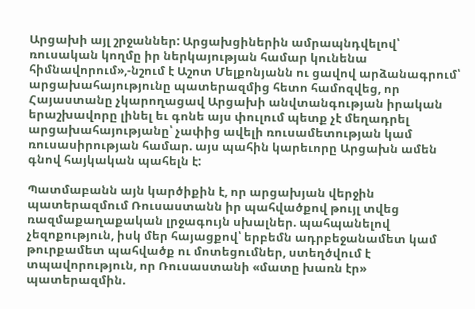Արցախի այլ շրջաններ: Արցախցիներին ամրապնդվելով՝ ռուսական կողմը իր ներկայության համար կունենա հիմնավորում»,-նշում է Աշոտ Մելքոնյանն ու ցավով արձանագրում՝ արցախահայությունը պատերազմից հետո համոզվեց, որ Հայաստանը չկարողացավ Արցախի անվտանգության իրական երաշխավորը լինել եւ գոնե այս փուլում պետք չէ մեղադրել արցախահայությանը՝ չափից ավելի ռուսամետության կամ ռուսասիրության համար. այս պահին կարեւորը Արցախն ամեն գնով հայկական պահելն է:

Պատմաբանն այն կարծիքին է, որ արցախյան վերջին պատերազմում Ռուսաստանն իր պահվածքով թույլ տվեց ռազմաքաղաքական լրջագույն սխալներ. պահպանելով չեզոքություն, իսկ մեր հայացքով՝ երբեմն ադրբեջանամետ կամ թուրքամետ պահվածք ու մոտեցումներ, ստեղծվում է տպավորություն, որ Ռուսաստանի «մատը խառն էր» պատերազմին.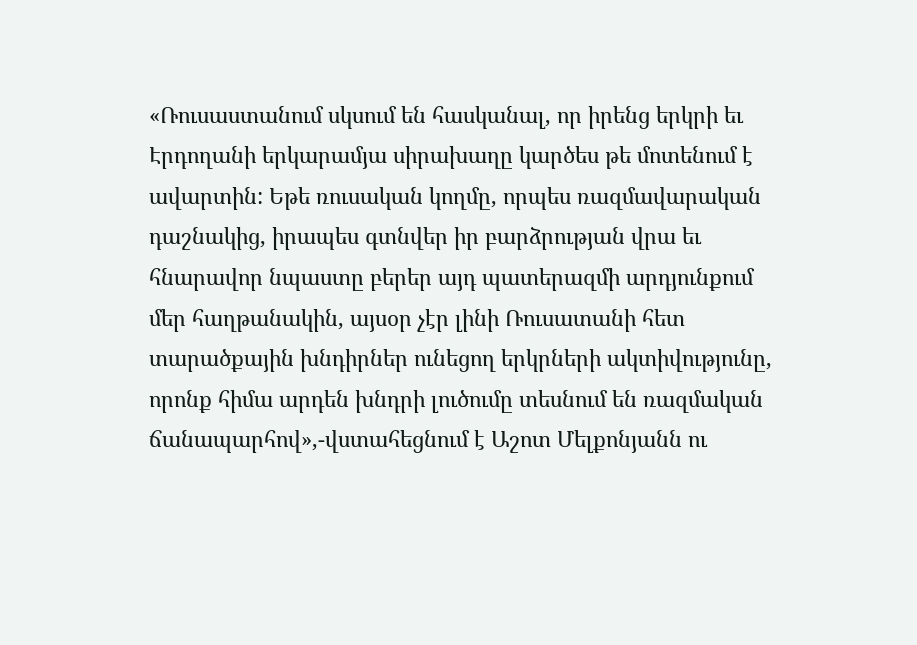«Ռուսաստանում սկսում են հասկանալ, որ իրենց երկրի եւ Էրդողանի երկարամյա սիրախաղը կարծես թե մոտենում է ավարտին: Եթե ռուսական կողմը, որպես ռազմավարական դաշնակից, իրապես գտնվեր իր բարձրության վրա եւ հնարավոր նպաստը բերեր այդ պատերազմի արդյունքում մեր հաղթանակին, այսօր չէր լինի Ռուսատանի հետ տարածքային խնդիրներ ունեցող երկրների ակտիվությունը, որոնք հիմա արդեն խնդրի լուծումը տեսնում են ռազմական ճանապարհով»,-վստահեցնում է Աշոտ Մելքոնյանն ու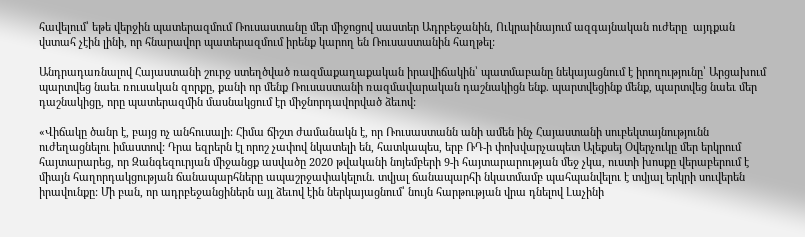հավելում՝ եթե վերջին պատերազմում Ռուսաստանը մեր միջոցով սաստեր Ադրբեջանին, Ուկրաինայում ազգայնական ուժերը  այդքան վստահ չէին լինի, որ հնարավոր պատերազմում իրենք կարող են Ռուսաստանին հաղթել:

Անդրադառնալով Հայաստանի շուրջ ստեղծված ռազմաքաղաքական իրավիճակին՝ պատմաբանը նեկայացնում է իրողությունը՝ Արցախում պարտվեց նաեւ ռուսական զորքը, քանի որ մենք Ռուսաստանի ռազմավարական դաշնակիցն ենք. պարտվեցինք մենք, պարտվեց նաեւ մեր դաշնակիցը, որը պատերազմին մասնակցում էր միջնորդավորված ձեւով:

«Վիճակը ծանր է, բայց ոչ անհուսալի: Հիմա ճիշտ ժամանակն է, որ Ռուսաստանն անի ամեն ինչ Հայաստանի սուբեկտայնությունն ուժեղացնելու իմաստով: Դրա եզրերն էլ որոշ չափով նկատելի են, հատկապես, երբ ՌԴ-ի փոխվարչապետ Ալեքսեյ Օվերչուկը մեր երկրում հայտարարեց, որ Զանգեզուրյան միջանցք ասվածը 2020 թվականի նոյեմբերի 9-ի հայտարարության մեջ չկա, ուստի խոսքը վերաբերում է միայն հաղորդակցության ճանապարհները ապաշրջափակելուն. տվյալ ճանապարհի նկատմամբ պահպանվելու է տվյալ երկրի սուվերեն իրավունքը: Մի բան, որ ադրբեջանցիներն այլ ձեւով էին ներկայացնում՝ նույն հարթության վրա դնելով Լաչինի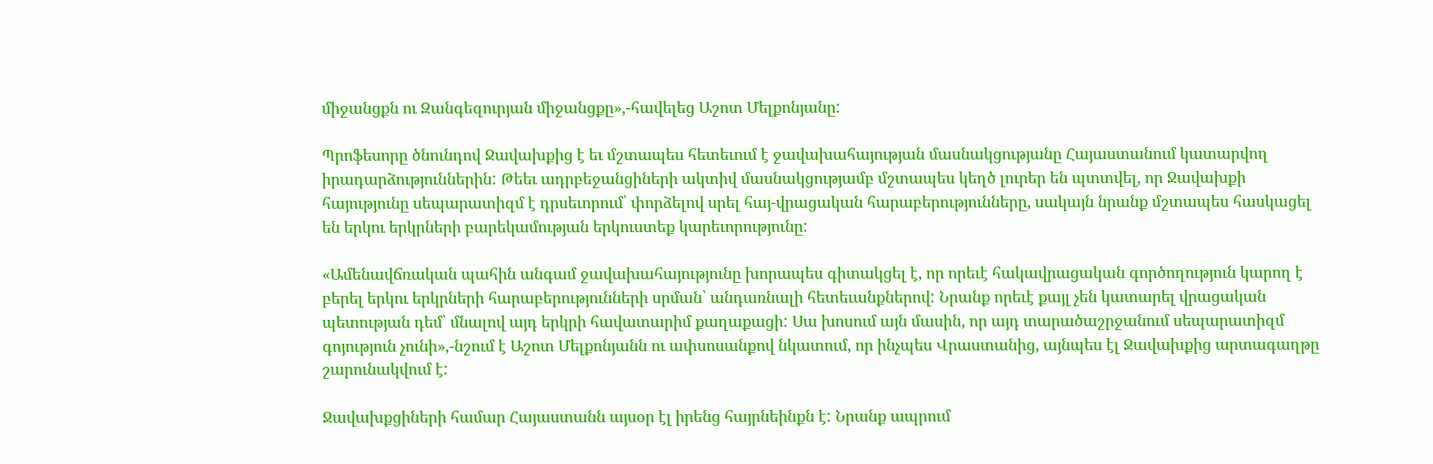միջանցքն ու Զանգեզուրյան միջանցքը»,-հավելեց Աշոտ Մելքոնյանը:

Պրոֆեսորը ծնունդով Ջավախքից է եւ մշտապես հետեւում է ջավախահայության մասնակցությանը Հայաստանում կատարվող իրադարձություններին: Թեեւ ադրբեջանցիների ակտիվ մասնակցությամբ մշտապես կեղծ լուրեր են պտտվել, որ Ջավախքի հայությունը սեպարատիզմ է դրսեւորում՝ փորձելով սրել հայ-վրացական հարաբերությունները, սակայն նրանք մշտապես հասկացել են երկու երկրների բարեկամության երկուստեք կարեւորությունը:

«Ամենավճռական պահին անգամ ջավախահայությունը խորապես գիտակցել է, որ որեւէ հակավրացական գործողություն կարող է բերել երկու երկրների հարաբերությունների սրման՝ անդառնալի հետեւանքներով: Նրանք որեւէ քայլ չեն կատարել վրացական պետության դեմ՝ մնալով այդ երկրի հավատարիմ քաղաքացի: Սա խոսում այն մասին, որ այդ տարածաշրջանում սեպարատիզմ գոյություն չունի»,-նշում է Աշոտ Մելքոնյանն ու ափսոսանքով նկատում, որ ինչպես Վրաստանից, այնպես էլ Ջավախքից արտագաղթը շարունակվում է:

Ջավախքցիների համար Հայաստանն այսօր էլ իրենց հայրնեինքն է: Նրանք ապրում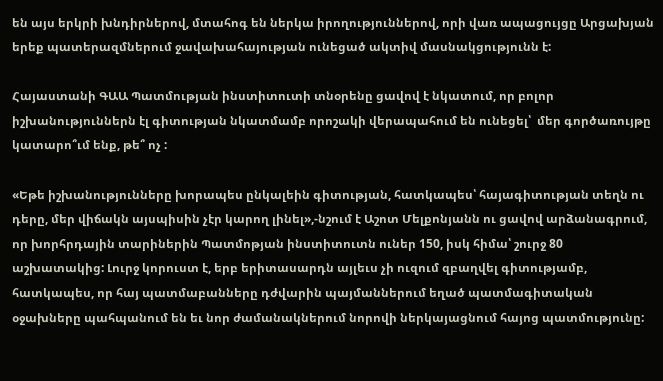են այս երկրի խնդիրներով, մտահոգ են ներկա իրողություններով, որի վառ ապացույցը Արցախյան երեք պատերազմներում ջավախահայության ունեցած ակտիվ մասնակցությունն է:

Հայաստանի ԳԱԱ Պատմության ինստիտուտի տնօրենը ցավով է նկատում, որ բոլոր իշխանություններն էլ գիտության նկատմամբ որոշակի վերապահում են ունեցել՝  մեր գործառույթը կատարո՞ւմ ենք, թե՞ ոչ :

«Եթե իշխանությունները խորապես ընկալեին գիտության, հատկապես՝ հայագիտության տեղն ու դերը, մեր վիճակն այսպիսին չէր կարող լինել»,-նշում է Աշոտ Մելքոնյանն ու ցավով արձանագրում, որ խորհրդային տարիներին Պատմոթյան ինստիտուտն ուներ 150, իսկ հիմա՝ շուրջ 80 աշխատակից: Լուրջ կորուստ է, երբ երիտասարդն այլեւս չի ուզում զբաղվել գիտությամբ, հատկապես, որ հայ պատմաբանները դժվարին պայմաններում եղած պատմագիտական օջախները պահպանում են եւ նոր ժամանակներում նորովի ներկայացնում հայոց պատմությունը: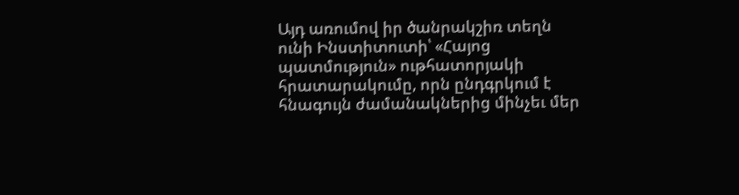Այդ առումով իր ծանրակշիռ տեղն ունի Ինստիտուտի՝ «Հայոց պատմություն» ութհատորյակի հրատարակումը, որն ընդգրկում է հնագույն ժամանակներից մինչեւ մեր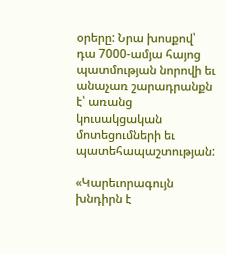օրերը: Նրա խոսքով՝ դա 7000-ամյա հայոց պատմության նորովի եւ անաչառ շարադրանքն է՝ առանց կուսակցական մոտեցումների եւ պատեհապաշտության:

«Կարեւորագույն խնդիրն է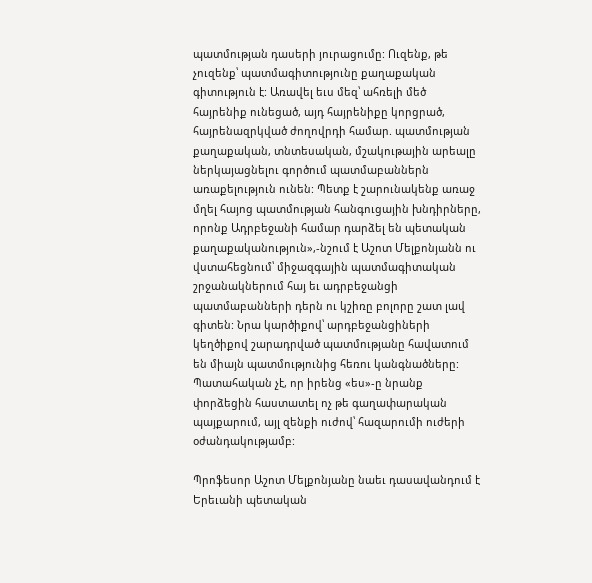պատմության դասերի յուրացումը: Ուզենք, թե չուզենք՝ պատմագիտությունը քաղաքական գիտություն է: Առավել եւս մեզ՝ ահռելի մեծ հայրենիք ունեցած, այդ հայրենիքը կորցրած, հայրենազրկված ժողովրդի համար. պատմության քաղաքական, տնտեսական, մշակութային արեալը ներկայացնելու գործում պատմաբաններն առաքելություն ունեն: Պետք է շարունակենք առաջ մղել հայոց պատմության հանգուցային խնդիրները, որոնք Ադրբեջանի համար դարձել են պետական քաղաքականություն»,-նշում է Աշոտ Մելքոնյանն ու վստահեցնում՝ միջազգային պատմագիտական շրջանակներում հայ եւ ադրբեջանցի պատմաբանների դերն ու կշիռը բոլորը շատ լավ գիտեն: Նրա կարծիքով՝ արդբեջանցիների կեղծիքով շարադրված պատմությանը հավատում են միայն պատմությունից հեռու կանգնածները: Պատահական չէ, որ իրենց «ես»-ը նրանք փորձեցին հաստատել ոչ թե գաղափարական պայքարում, այլ զենքի ուժով՝ հազարումի ուժերի օժանդակությամբ:

Պրոֆեսոր Աշոտ Մելքոնյանը նաեւ դասավանդում է Երեւանի պետական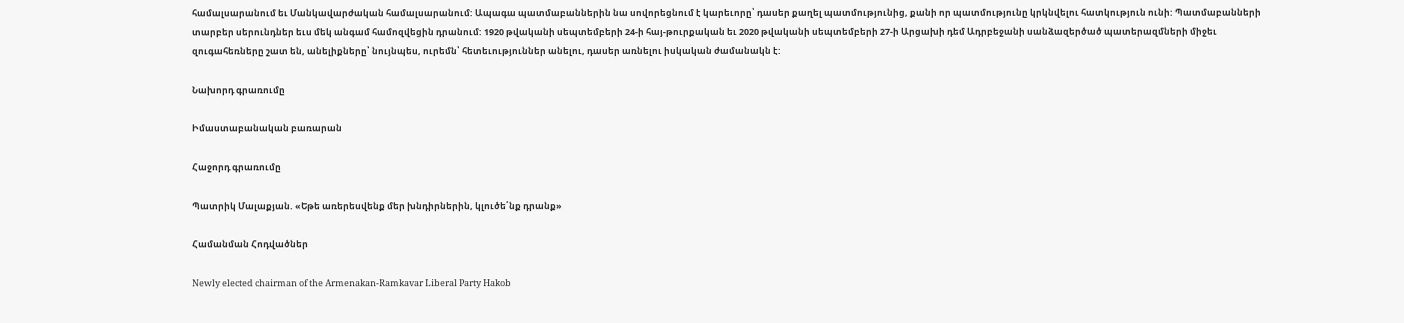համալսարանում եւ Մանկավարժական համալսարանում: Ապագա պատմաբաններին նա սովորեցնում է կարեւորը՝ դասեր քաղել պատմությունից, քանի որ պատմությունը կրկնվելու հատկություն ունի: Պատմաբանների տարբեր սերունդներ եւս մեկ անգամ համոզվեցին դրանում: 1920 թվականի սեպտեմբերի 24-ի հայ-թուրքական եւ 2020 թվականի սեպտեմբերի 27-ի Արցախի դեմ Ադրբեջանի սանձազերծած պատերազմների միջեւ զուգահեռները շատ են, անելիքները՝ նույնպես, ուրեմն՝ հետեւություններ անելու, դասեր առնելու իսկական ժամանակն է:

Նախորդ գրառումը

Իմաստաբանական բառարան

Հաջորդ գրառումը

Պատրիկ Մալաքյան. «Եթե առերեսվենք մեր խնդիրներին, կլուծե՛նք դրանք»

Համանման Հոդվածներ

Newly elected chairman of the Armenakan-Ramkavar Liberal Party Hakob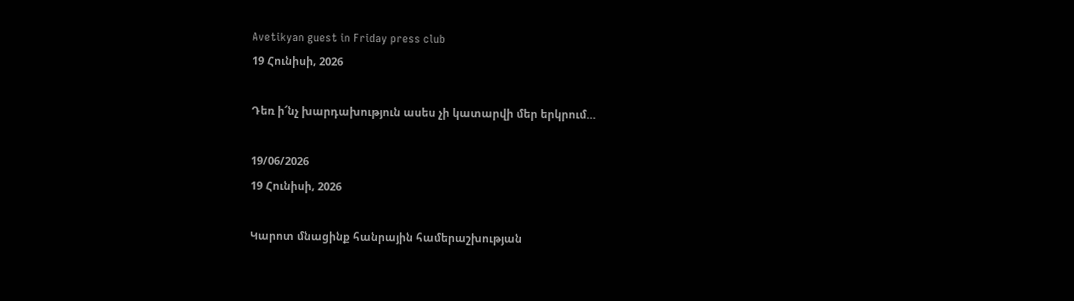Avetikyan guest in Friday press club
19 Հունիսի, 2026

Դեռ ի՜նչ խարդախություն ասես չի կատարվի մեր երկրում…

19/06/2026
19 Հունիսի, 2026

Կարոտ մնացինք հանրային համերաշխության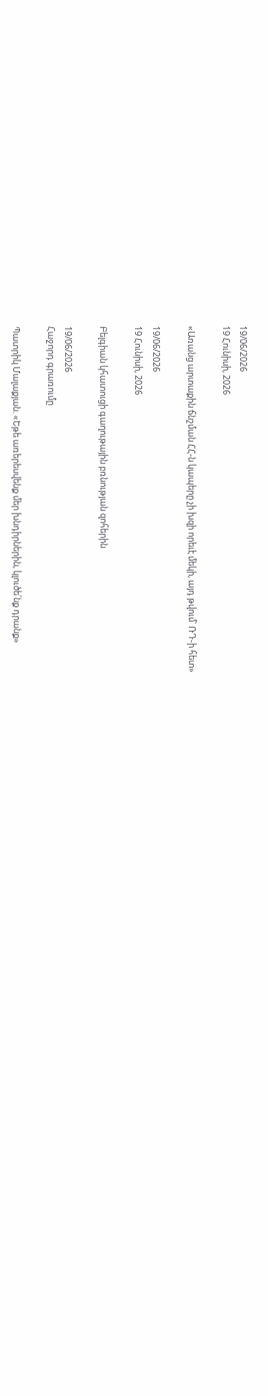19/06/2026
19 Հունիսի, 2026

«Առանց արտաքին ճնշման ՀՀ-ն կապերը չի խզի որեւէ մեկի, այդ թվում՝ ՌԴ-ի հետ»

19/06/2026
19 Հունիսի, 2026

Բելգիան կհատուցի գաղութային բռնության զոհերին

19/06/2026
Հաջորդ գրառումը

Պատրիկ Մալաքյան. «Եթե առերեսվենք մեր խնդիրներին, կլուծե՛նք դրանք»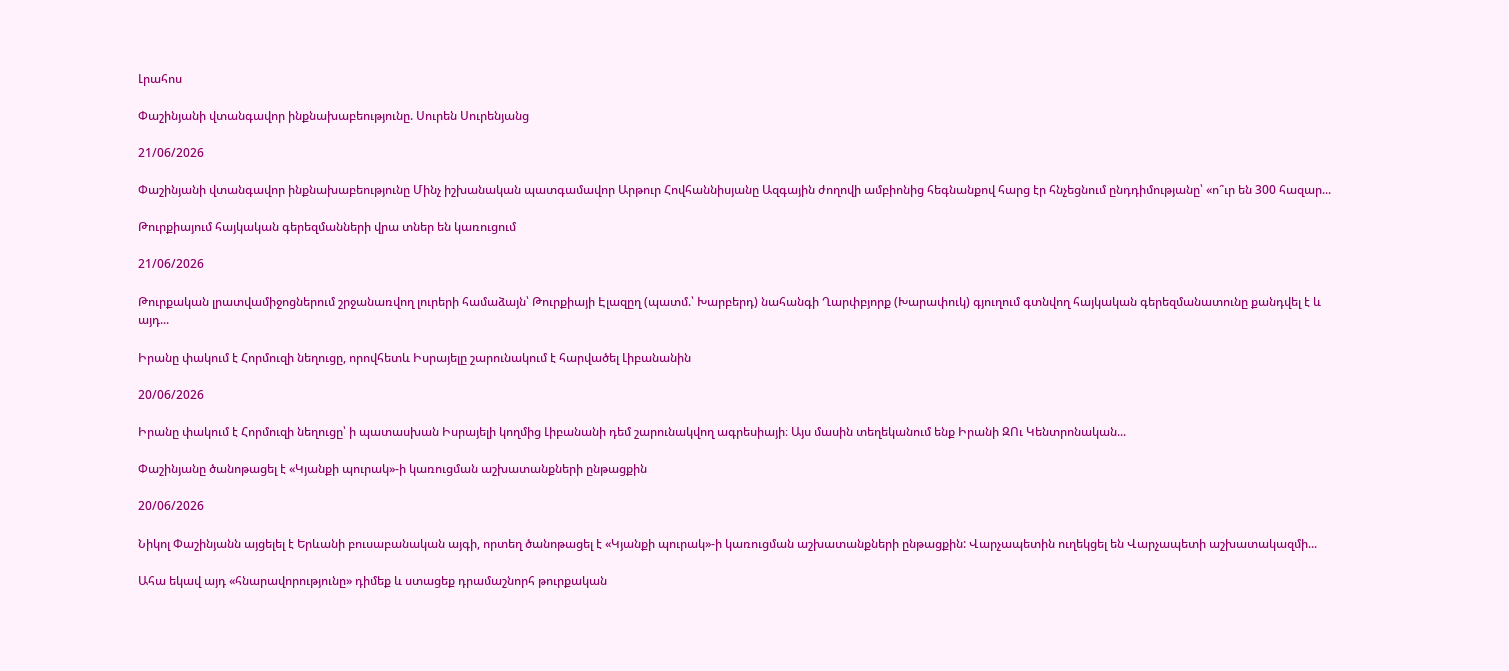Լրահոս

Փաշինյանի վտանգավոր ինքնախաբեությունը. Սուրեն Սուրենյանց

21/06/2026

Փաշինյանի վտանգավոր ինքնախաբեությունը Մինչ իշխանական պատգամավոր Արթուր Հովհաննիսյանը Ազգային ժողովի ամբիոնից հեգնանքով հարց էր հնչեցնում ընդդիմությանը՝ «ո՞ւր են 300 հազար...

Թուրքիայում հայկական գերեզմանների վրա տներ են կառուցում

21/06/2026

Թուրքական լրատվամիջոցներում շրջանառվող լուրերի համաձայն՝ Թուրքիայի Էլազըղ (պատմ.՝ Խարբերդ) նահանգի Ղարփբյորք (Խարափուկ) գյուղում գտնվող հայկական գերեզմանատունը քանդվել է և այդ...

Իրանը փակում է Հորմուզի նեղուցը, որովհետև Իսրայելը շարունակում է հարվածել Լիբանանին

20/06/2026

Իրանը փակում է Հորմուզի նեղուցը՝ ի պատասխան Իսրայելի կողմից Լիբանանի դեմ շարունակվող ագրեսիայի։ Այս մասին տեղեկանում ենք Իրանի ԶՈւ Կենտրոնական...

Փաշինյանը ծանոթացել է «Կյանքի պուրակ»-ի կառուցման աշխատանքների ընթացքին

20/06/2026

Նիկոլ Փաշինյանն այցելել է Երևանի բուսաբանական այգի, որտեղ ծանոթացել է «Կյանքի պուրակ»-ի կառուցման աշխատանքների ընթացքին: Վարչապետին ուղեկցել են Վարչապետի աշխատակազմի...

Ահա եկավ այդ «հնարավորությունը» դիմեք և ստացեք դրամաշնորհ թուրքական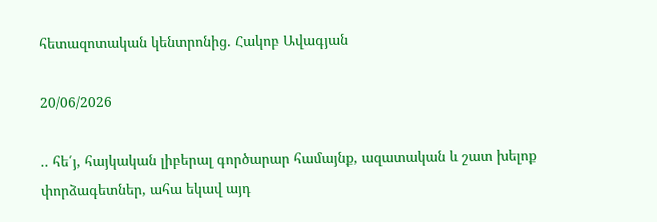հետազոտական կենտրոնից. Հակոբ Ավագյան

20/06/2026

.. հե՛յ, հայկական լիբերալ գործարար համայնք, ազատական և շատ խելոք փորձագետներ, ահա եկավ այդ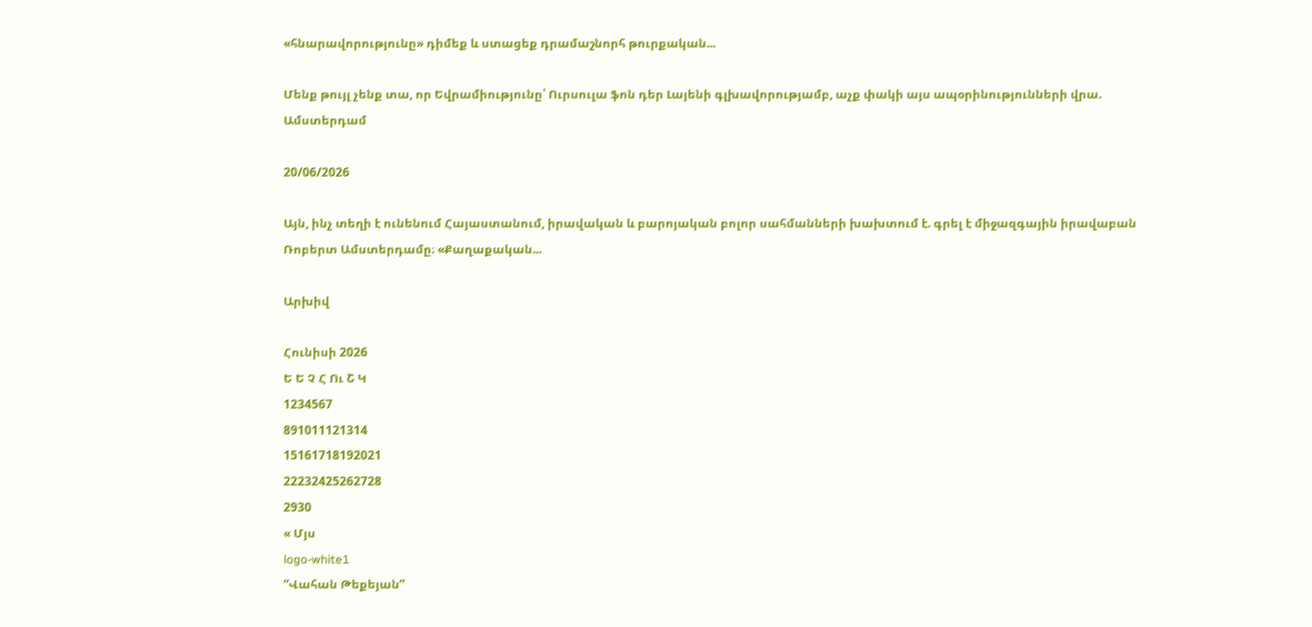«հնարավորությունը» դիմեք և ստացեք դրամաշնորհ թուրքական...

Մենք թույլ չենք տա, որ Եվրամիությունը՝ Ուրսուլա ֆոն դեր Լայենի գլխավորությամբ, աչք փակի այս ապօրինությունների վրա. Ամստերդամ

20/06/2026

Այն, ինչ տեղի է ունենում Հայաստանում, իրավական և բարոյական բոլոր սահմանների խախտում է. գրել է միջազգային իրավաբան Ռոբերտ Ամստերդամը։ «Քաղաքական...

Արխիվ

Հունիսի 2026
Ե Ե Չ Հ Ու Շ Կ
1234567
891011121314
15161718192021
22232425262728
2930
« Մյս
logo-white1
“Վահան Թեքեյան”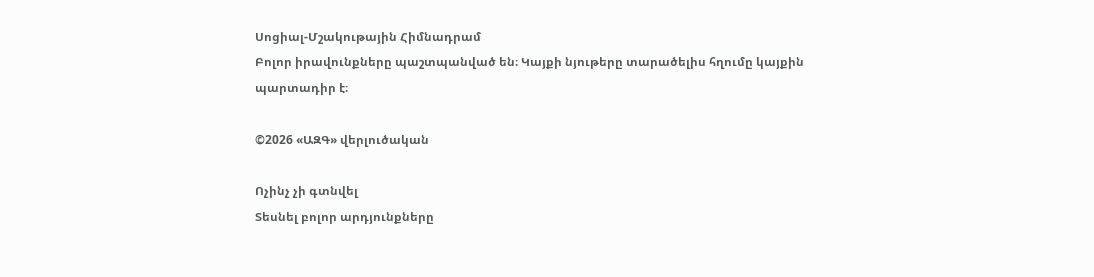Սոցիալ-Մշակութային Հիմնադրամ
Բոլոր իրավունքները պաշտպանված են։ Կայքի նյութերը տարածելիս հղումը կայքին պարտադիր է։

©2026 «ԱԶԳ» վերլուծական

Ոչինչ չի գտնվել
Տեսնել բոլոր արդյունքները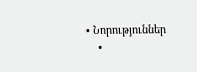• Նորություններ
    •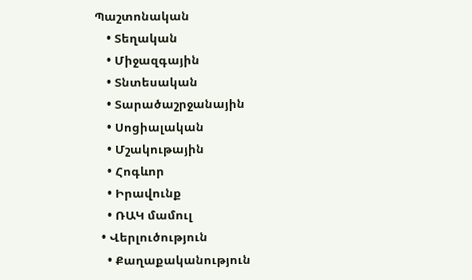Պաշտոնական
    • Տեղական
    • Միջազգային
    • Տնտեսական
    • Տարածաշրջանային
    • Սոցիալական
    • Մշակութային
    • Հոգևոր
    • Իրավունք
    • ՌԱԿ մամուլ
  • Վերլուծություն
    • Քաղաքականություն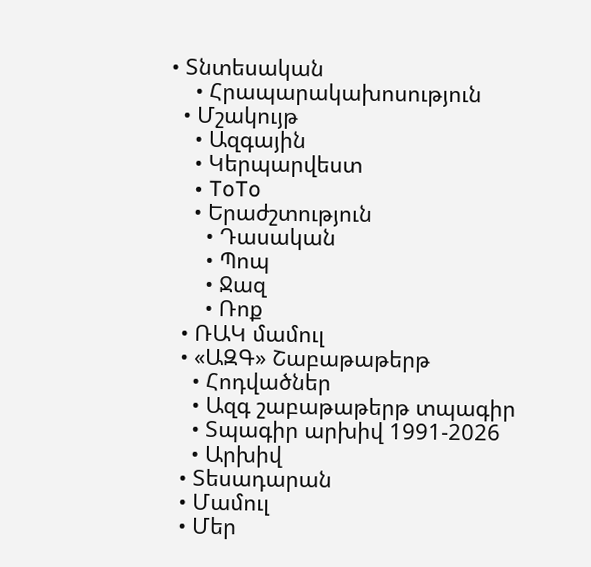• Տնտեսական
    • Հրապարակախոսություն
  • Մշակույթ
    • Ազգային
    • Կերպարվեստ
    • ToTo
    • Երաժշտություն
      • Դասական
      • Պոպ
      • Ջազ
      • Ռոք
  • ՌԱԿ մամուլ
  • «ԱԶԳ» Շաբաթաթերթ
    • Հոդվածներ
    • Ազգ շաբաթաթերթ տպագիր
    • Տպագիր արխիվ 1991-2026
    • Արխիվ
  • Տեսադարան
  • Մամուլ
  • Մեր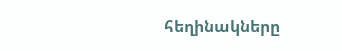հեղինակները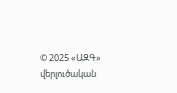© 2025 «ԱԶԳ» վերլուծական